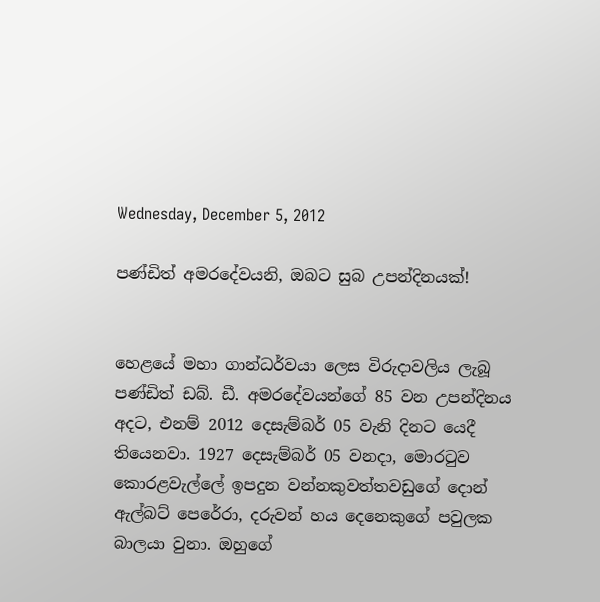Wednesday, December 5, 2012

පණ්ඩිත් අමරදේවයනි, ඔබට සුබ උපන්දිනයක්!


හෙළයේ මහා ගාන්ධර්වයා ලෙස විරුදාවලිය ලැබූ පණ්ඩිත් ඩබ්. ඩී. අමරදේවයන්ගේ 85 වන උපන්දිනය අදට, එනම් 2012 දෙසැම්බර් 05 වැනි දිනට යෙදී තියෙනවා. 1927 දෙසැම්බර් 05 වනදා, මොරටුව කොරළවැල්ලේ ඉපදුන වන්නකුවත්තවඩුගේ දොන් ඇල්බට් පෙරේරා, දරුවන් හය දෙනෙකුගේ පවුලක බාලයා වුනා. ඔහුගේ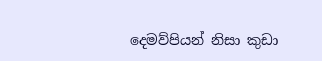දෙමව්පියන් නිසා කුඩා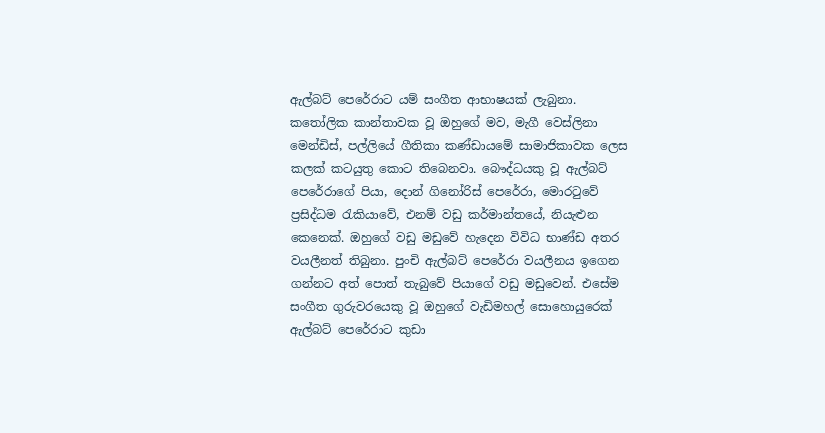ඇල්බට් පෙරේරාට යම් සංගීත ආභාෂයක් ලැබුනා. කතෝලික කාන්තාවක වූ ඔහුගේ මව, මැගී වෙස්ලිනා මෙන්ඩිස්, පල්ලියේ ගීතිකා කණ්ඩායමේ සාමාජිකාවක ලෙස කලක් කටයුතු කොට තිබෙනවා. බෞද්ධයකු වූ ඇල්බට් පෙරේරාගේ පියා, දොන් ගිනෝරිස් පෙරේරා, මොරටුවේ ප්‍රසිද්ධම රැකියාවේ, එනම් වඩු කර්මාන්තයේ, නියැළුන කෙනෙක්. ඔහුගේ වඩු මඩුවේ හැදෙන විවිධ භාණ්ඩ අතර වයලීනත් තිබුනා. පුංචි ඇල්බට් පෙරේරා වයලීනය ඉගෙන ගන්නට අත් පොත් තැබුවේ පියාගේ වඩු මඩුවෙන්. එසේම සංගීත ගුරුවරයෙකු වූ ඔහුගේ වැඩිමහල් සොහොයුරෙක් ඇල්බට් පෙරේරාට කුඩා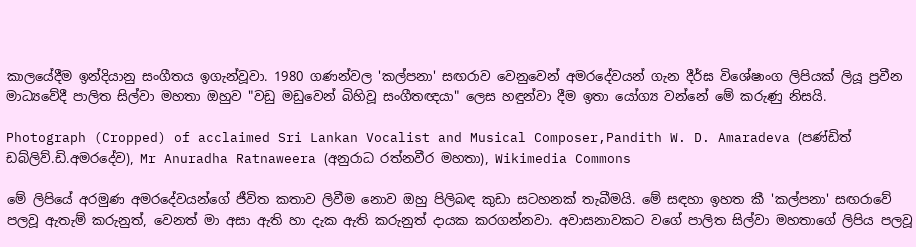කාලයේදීම ඉන්දියානු සංගීතය ඉගැන්වූවා. 1980 ගණන්වල 'කල්පනා' සඟරාව වෙනුවෙන් අමරදේවයන් ගැන දීර්ඝ විශේෂාංග ලිපියක් ලියූ ප්‍රවීන මාධ්‍යවේදී පාලිත සිල්වා මහතා ඔහුව "වඩු මඩුවෙන් බිහිවූ සංගීතඥයා" ලෙස හඳුන්වා දීම ඉතා යෝග්‍ය වන්නේ මේ කරුණු නිසයි.

Photograph (Cropped) of acclaimed Sri Lankan Vocalist and Musical Composer,Pandith W. D. Amaradeva (පණ්ඩිත් ඩබ්ලිව්.ඩි.අමරදේව), Mr Anuradha Ratnaweera (අනුරාධ රත්නවීර මහතා), Wikimedia Commons

මේ ලිපියේ අරමුණ අමරදේවයන්ගේ ජීවිත කතාව ලිවීම නොව ඔහු පිලිබඳ කුඩා සටහනක් තැබීමයි. මේ සඳහා ඉහත කී 'කල්පනා' සඟරාවේ පලවූ ඇතැම් කරුනුත්, වෙනත් මා අසා ඇති හා දැක ඇති කරුනුත් දායක කරගන්නවා. අවාසනාවකට වගේ පාලිත සිල්වා මහතාගේ ලිපිය පලවූ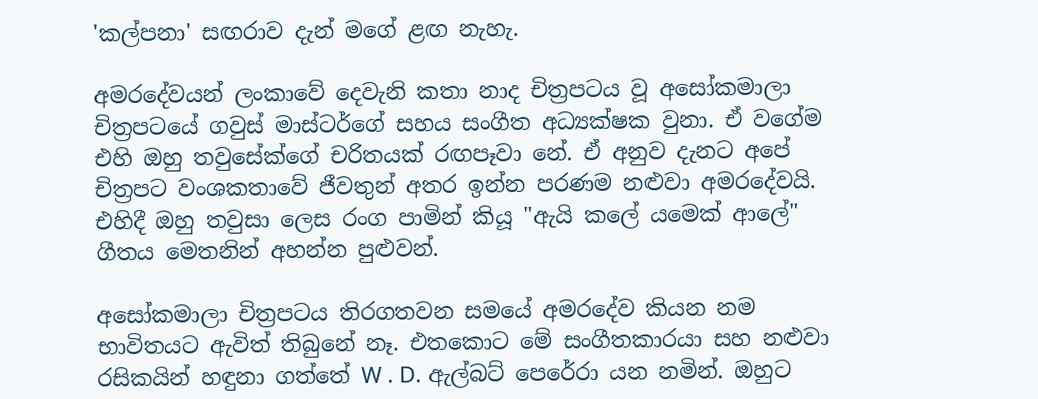'කල්පනා' සඟරාව දැන් මගේ ළඟ නැහැ.

අමරදේවයන් ලංකාවේ දෙවැනි කතා නාද චිත්‍රපටය වූ අසෝකමාලා චිත්‍රපටයේ ගවුස් මාස්ටර්ගේ සහය සංගීත අධ්‍යක්ෂක වුනා. ඒ වගේම එහි ඔහු තවුසේක්ගේ චරිතයක් රඟපෑවා නේ. ඒ අනුව දැනට අපේ චිත්‍රපට වංශකතාවේ ජීවතුන් අතර ඉන්න පරණම නළුවා අමරදේවයි. එහිදී ඔහු තවුසා ලෙස රංග පාමින් කියූ "ඇයි කලේ යමෙක් ආලේ" ගීතය මෙතනින් අහන්න පුළුවන්.

අසෝකමාලා චිත්‍රපටය තිරගතවන සමයේ අමරදේව කියන නම භාවිතයට ඇවිත් තිබුනේ නෑ. එතකොට මේ සංගීතකාරයා සහ නළුවා රසිකයින් හඳුනා ගත්තේ W . D. ඇල්බට් පෙරේරා යන නමින්. ඔහුට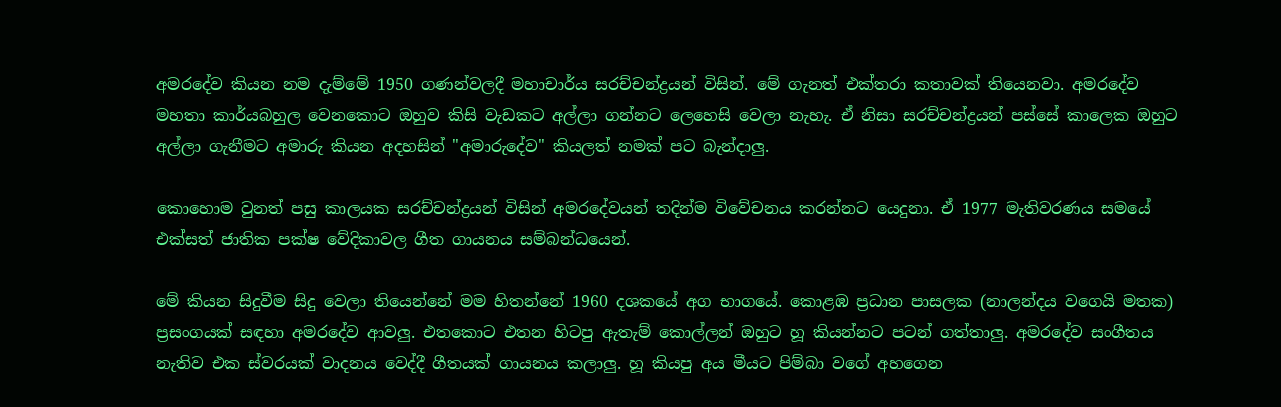අමරදේව කියන නම දැම්මේ 1950 ගණන්වලදී මහාචාර්ය සරච්චන්ද්‍රයන් විසින්. මේ ගැනත් එක්තරා කතාවක් තියෙනවා. අමරදේව මහතා කාර්යබහුල වෙනකොට ඔහුව කිසි වැඩකට අල්ලා ගන්නට ලෙහෙසි වෙලා නැහැ. ඒ නිසා සරච්චන්ද්‍රයන් පස්සේ කාලෙක ඔහුට අල්ලා ගැනීමට අමාරු කියන අදහසින් "අමාරුදේව" කියලත් නමක් පට බැන්දාලු.

කොහොම වුනත් පසු කාලයක සරච්චන්ද්‍රයන් විසින් අමරදේවයන් තදින්ම විවේචනය කරන්නට යෙදුනා. ඒ 1977 මැතිවරණය සමයේ එක්සත් ජාතික පක්ෂ වේදිකාවල ගීත ගායනය සම්බන්ධයෙන්.

මේ කියන සිදුවීම සිදු වෙලා තියෙන්නේ මම හිතන්නේ 1960 දශකයේ අග භාගයේ. කොළඹ ප්‍රධාන පාසලක (නාලන්දය වගෙයි මතක) ප්‍රසංගයක් සඳහා අමරදේව ආවලු. එතකොට එතන හිටපු ඇතැම් කොල්ලන් ඔහුට හූ කියන්නට පටන් ගත්තාලු. අමරදේව සංගීතය නැතිව එක ස්වරයක් වාදනය වෙද්දී ගීතයක් ගායනය කලාලු. හූ කියපු අය මීයට පිම්බා වගේ අහගෙන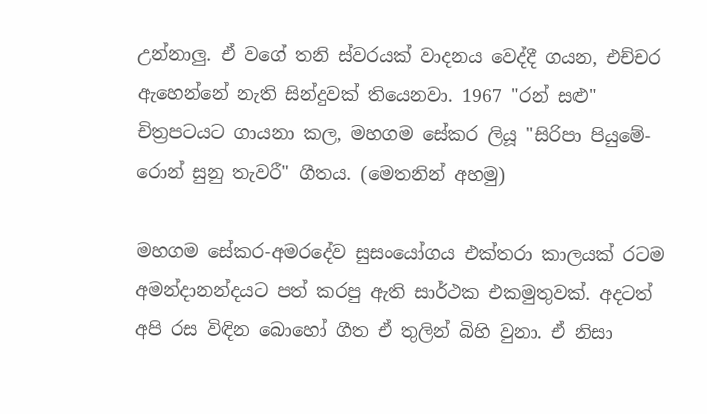උන්නාලු. ඒ වගේ තනි ස්වරයක් වාදනය වෙද්දී ගයන, එච්චර ඇහෙන්නේ නැති සින්දුවක් තියෙනවා. 1967 "රන් සළු" චිත්‍රපටයට ගායනා කල, මහගම සේකර ලියූ "සිරිපා පියුමේ-රොන් සුනු තැවරී" ගීතය. (මෙතනින් අහමු)

මහගම සේකර-අමරදේව සුසංයෝගය එක්තරා කාලයක් රටම අමන්දානන්දයට පත් කරපු ඇති සාර්ථක එකමුතුවක්. අදටත් අපි රස විඳින බොහෝ ගීත ඒ තුලින් බිහි වුනා. ඒ නිසා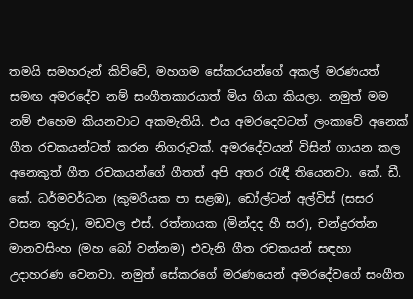තමයි සමහරුන් කිව්වේ, මහගම සේකරයන්ගේ අකල් මරණයත් සමඟ අමරදේව නම් සංගීතකාරයාත් මිය ගියා කියලා. නමුත් මම නම් එහෙම කියනවාට අකමැතියි. එය අමරදෙවටත් ලංකාවේ අනෙක් ගීත රචකයන්ටත් කරන නිගරුවක්. අමරදේවයන් විසින් ගායන කල අනෙකුත් ගීත රචකයන්ගේ ගීතත් අපි අතර රැඳී තියෙනවා. කේ. ඩී. කේ. ධර්මවර්ධන (කුමරියක පා සළඹ), ඩෝල්ටන් අල්විස් (සසර වසන තුරු), මඩවල එස්. රත්නායක (මින්දද හී සර), චන්ද්‍රරත්න මානවසිංහ (මහ බෝ වන්නම) එවැනි ගීත රචකයන් සඳහා උදාහරණ වෙනවා. නමුත් සේකරගේ මරණයෙන් අමරදේවගේ සංගීත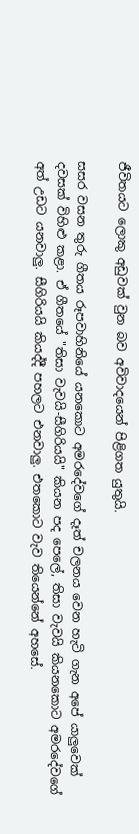ජීවිතයට ලොකු අඩුවක් වුන බව අවිවාදයෙන් පිළිගත යුතුයි.

සසර වසන තුරු ගීතය රූපවාහිනියේ යනකොට අමරදේවගේ දෑත් චලනය වෙන හැටි ගැන අපේ යාලුවෙක් දවසක් විහිළු කළා. ඒ ගීතයේ "තිසා වැවයි-සීගිරියයි" කියන පද පෙලේ, තිසා වැවයි කියනකොට අමරදේවගේ අත් උඩට යනවාලු. සීගිරියයි කියද්දී පහලට එනවාලු. එතකොට වැව තියෙන්නේ අහසේ.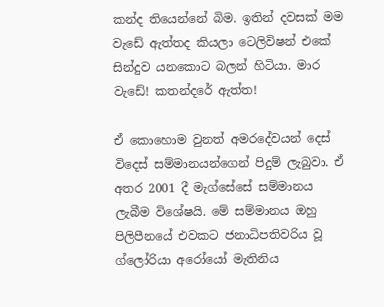කන්ද තියෙන්නේ බිම. ඉතින් දවසක් මම වැඩේ ඇත්තද කියලා ටෙලිවිෂන් එකේ සින්දුව යනකොට බලන් හිටියා. මාර වැඩේ! කතන්දරේ ඇත්ත!

ඒ කොහොම වුනත් අමරදේවයන් දෙස් විදෙස් සම්මානයන්ගෙන් පිදුම් ලැබුවා. ඒ අතර 2001 දී මැග්සේසේ සම්මානය ලැබීම විශේෂයි. මේ සම්මානය ඔහු පිලිපීනයේ එවකට ජනාධිපතිවරිය වූ ග්ලෝරියා අරෝයෝ මැතිනිය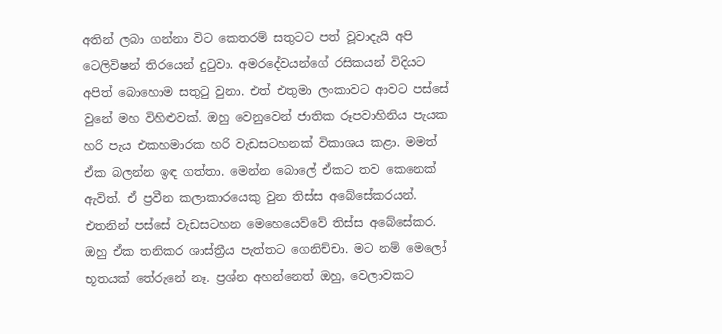අතින් ලබා ගන්නා විට කෙතරම් සතුටට පත් වූවාදැයි අපි ටෙලිවිෂන් තිරයෙන් දුටුවා. අමරදේවයන්ගේ රසිකයන් විදියට අපිත් බොහොම සතුටු වුනා. එත් එතුමා ලංකාවට ආවට පස්සේ වුනේ මහ විහිළුවක්. ඔහු වෙනුවෙන් ජාතික රූපවාහිනිය පැයක හරි පැය එකහමාරක හරි වැඩසටහනක් විකාශය කළා. මමත් ඒක බලන්න ඉඳ ගත්තා. මෙන්න බොලේ ඒකට තව කෙනෙක් ඇවිත්. ඒ ප්‍රවීන කලාකාරයෙකු වුන තිස්ස අබේසේකරයන්. එතනින් පස්සේ වැඩසටහන මෙහෙයෙව්වේ තිස්ස අබේසේකර. ඔහු ඒක තනිකර ශාස්ත්‍රීය පැත්තට ගෙනිච්චා. මට නම් මෙලෝ භූතයක් තේරුනේ නෑ. ප්‍රශ්න අහන්නෙත් ඔහු, වෙලාවකට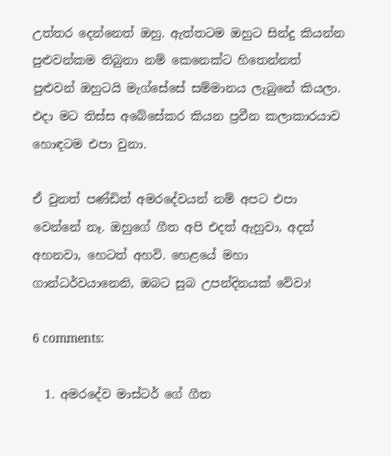උත්තර දෙන්නෙත් ඔහු. ඇත්තටම ඔහුට සින්දු කියන්න පුළුවන්කම තිබුනා නම් කෙනෙක්ට හිතෙන්නත් පුළුවන් ඔහුටයි මැග්සේසේ සම්මානය ලැබුනේ කියලා. එදා මට තිස්ස අබේසේකර කියන ප්‍රවීන කලාකාරයාව හොඳටම එපා වුනා.

ඒ වුනත් පණ්ඩිත් අමරදේවයන් නම් අපට එපා වෙන්නේ නෑ. ඔහුගේ ගීත අපි එදත් ඇහුවා, අදත් අහනවා, හෙටත් අහවි. හෙළයේ මහා ගාන්ධර්වයානෙනි, ඔබට සුබ උපන්දිනයක් වේවා!

6 comments:

  1. අමරදේව මාස්ටර් ගේ ගීත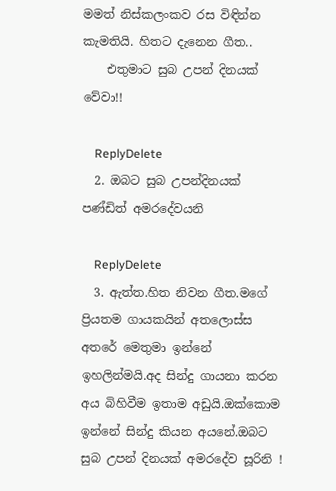මමත් නිස්කලංකව රස විඳින්න කැමතියි. හිතට දැනෙන ගීත..
    එතුමාට සුබ උපන් දිනයක් වේවා!!

    ReplyDelete
  2. ඔබට සුබ උපන්දිනයක් පණ්ඩිත් අමරදේවයනි

    ReplyDelete
  3. ඇත්ත.හිත නිවන ගීත.මගේ ප්‍රියතම ගායකයින් අතලොස්ස අතරේ මෙතුමා ඉන්නේ ඉහලින්මයි.අද සින්දු ගායනා කරන අය බිහිවීම ඉතාම අඩුයි.ඔක්කොම ඉන්නේ සින්දු කියන අයනේ.ඔබට සුබ උපන් දිනයක් අමරදේව සූරිනි !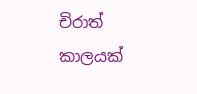චිරාත් කාලයක්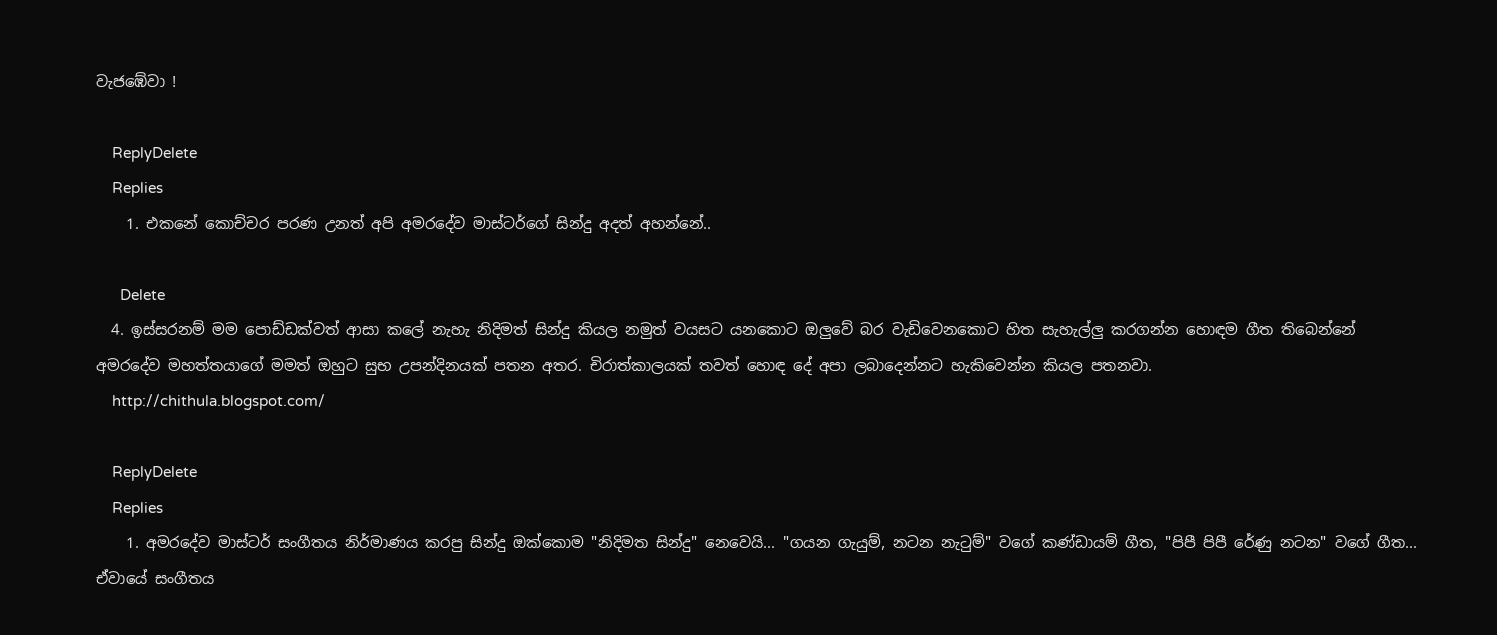වැජඹේවා !

    ReplyDelete
    Replies
    1. එකනේ කොච්චර පරණ උනත් අපි අමරදේව මාස්ටර්ගේ සින්දු අදත් අහන්නේ..

      Delete
  4. ඉස්සරනම් මම පොඩ්ඩක්වත් ආසා කලේ නැහැ නිදිමත් සින්දු කියල නමුත් වයසට යනකොට ඔලුවේ බර වැඩිවෙනකොට හිත සැහැල්ලු කරගන්න හොඳම ගීත තිබෙන්නේ අමරදේව මහත්තයාගේ මමත් ඔහුට සුභ උපන්දිනයක් පතන අතර. චිරාත්කාලයක් තවත් හොඳ දේ අපා ලබාදෙන්නට හැකිවෙන්න කියල පතනවා.
    http://chithula.blogspot.com/

    ReplyDelete
    Replies
    1. අමරදේව මාස්ටර් සංගීතය නිර්මාණය කරපු සින්දු ඔක්කොම "නිදිමත සින්දු" නෙවෙයි... "ගයන ගැයුම්, නටන නැටුම්" වගේ කණ්ඩායම් ගීත, "පිපී පිපී රේණු නටන" වගේ ගීත... ඒවායේ සංගීතය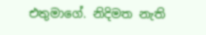එතුමාගේ. නිදිමත නැති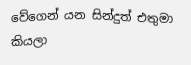වේගෙන් යන සින්දුත් එතුමා කියලා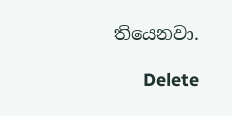තියෙනවා.

      Delete